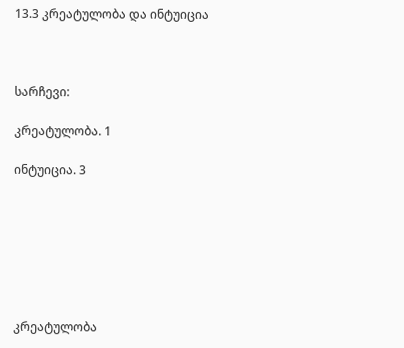13.3 კრეატულობა და ინტუიცია



სარჩევი:

კრეატულობა. 1

ინტუიცია. 3







კრეატულობა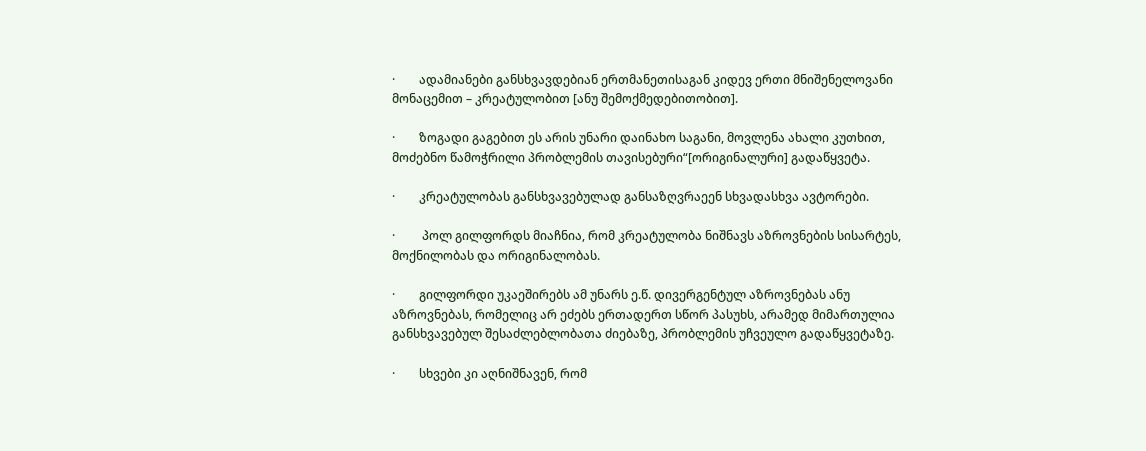·        ადამიანები განსხვავდებიან ერთმანეთისაგან კიდევ ერთი მნიშენელოვანი მონაცემით – კრეატულობით [ანუ შემოქმედებითობით].

·        ზოგადი გაგებით ეს არის უნარი დაინახო საგანი, მოვლენა ახალი კუთხით, მოძებნო წამოჭრილი პრობლემის თავისებური“[ორიგინალური] გადაწყვეტა.

·        კრეატულობას განსხვავებულად განსაზღვრაეენ სხვადასხვა ავტორები.

·         პოლ გილფორდს მიაჩნია, რომ კრეატულობა ნიშნავს აზროვნების სისარტეს, მოქნილობას და ორიგინალობას.

·        გილფორდი უკაეშირებს ამ უნარს ე.წ. დივერგენტულ აზროვნებას ანუ აზროვნებას, რომელიც არ ეძებს ერთადერთ სწორ პასუხს, არამედ მიმართულია განსხვავებულ შესაძლებლობათა ძიებაზე, პრობლემის უჩვეულო გადაწყვეტაზე.

·        სხვები კი აღნიშნავენ, რომ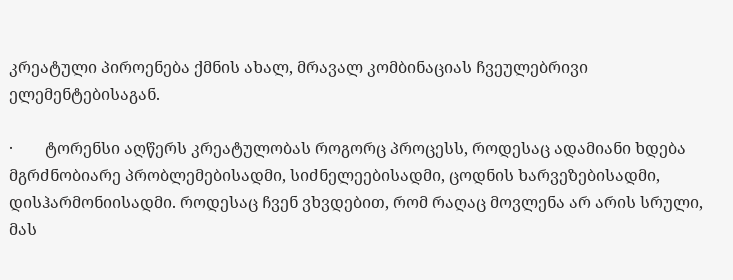კრეატული პიროენება ქმნის ახალ, მრავალ კომბინაციას ჩვეულებრივი ელემენტებისაგან.

·        ტორენსი აღწერს კრეატულობას როგორც პროცესს, როდესაც ადამიანი ხდება მგრძნობიარე პრობლემებისადმი, სიძნელეებისადმი, ცოდნის ხარვეზებისადმი, დისჰარმონიისადმი. როდესაც ჩვენ ვხვდებით, რომ რაღაც მოვლენა არ არის სრული, მას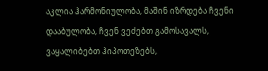აკლია ჰარმონიულობა, მაშინ იზრდება ჩვენი დააბულობა, ჩვენ ვეძებთ გამოსავალს, ვაყალიბებთ ჰიპოთეზებს,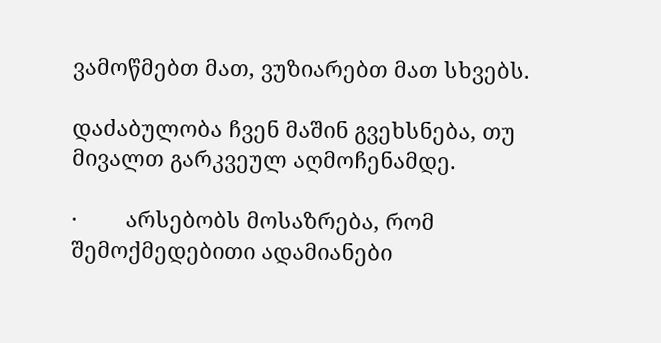ვამოწმებთ მათ, ვუზიარებთ მათ სხვებს.

დაძაბულობა ჩვენ მაშინ გვეხსნება, თუ მივალთ გარკვეულ აღმოჩენამდე.

·        არსებობს მოსაზრება, რომ შემოქმედებითი ადამიანები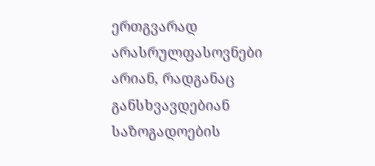ერთგვარად არასრულფასოვნები არიან, რადგანაც განსხვავდებიან საზოგადოების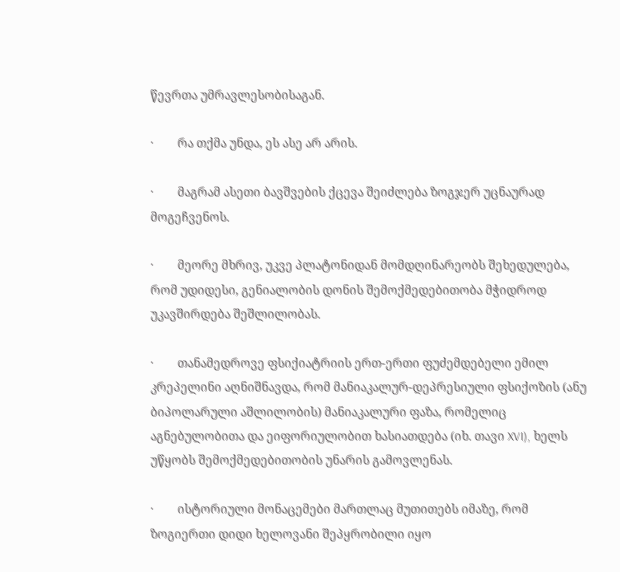წევრთა უმრავლესობისაგან.

·        რა თქმა უნდა, ეს ასე არ არის.

·        მაგრამ ასეთი ბავშვების ქცევა შეიძლება ზოგჯერ უცნაურად მოგეჩვენოს.

·        მეორე მხრივ, უკვე პლატონიდან მომდღინარეობს შეხედულება, რომ უდიდესი, გენიალობის დონის შემოქმედებითობა მჭიდროდ უკავშირდება შეშლილობას.

·        თანამედროვე ფსიქიატრიის ერთ-ერთი ფუძემდებელი ემილ კრეპელინი აღნიშნავდა, რომ მანიაკალურ-დეპრესიული ფსიქოზის (ანუ ბიპოლარული აშლილობის) მანიაკალური ფაზა, რომელიც აგნებულობითა და ეიფორიულობით ხასიათდება (იხ. თავი XVI), ხელს უწყობს შემოქმედებითობის უნარის გამოვლენას.

·        ისტორიული მონაცემები მართლაც მუთითებს იმაზე, რომ ზოგიერთი დიდი ხელოვანი შეპყრობილი იყო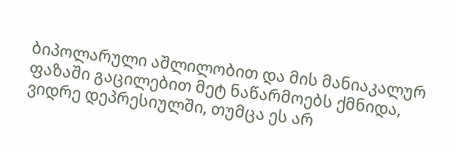ბიპოლარული აშლილობით და მის მანიაკალურ ფაზაში გაცილებით მეტ ნაწარმოებს ქმნიდა, ვიდრე დეპრესიულში, თუმცა ეს არ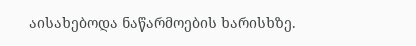აისახებოდა ნაწარმოების ხარისხზე.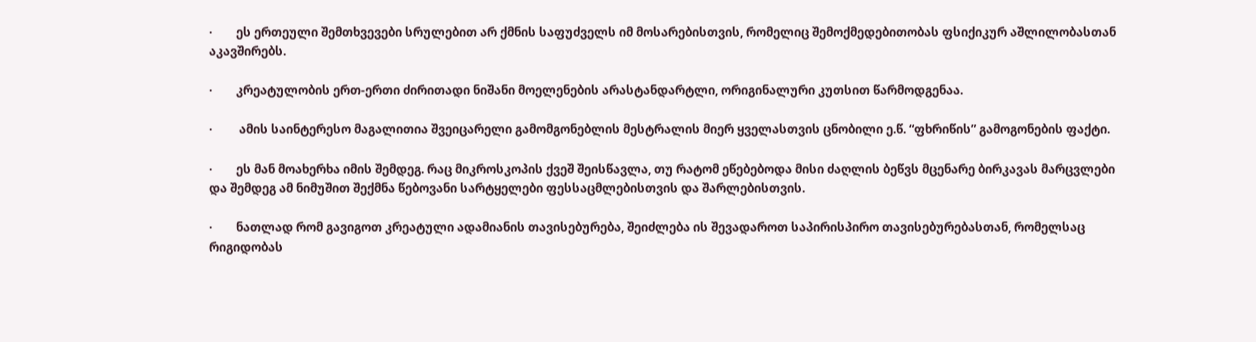·        ეს ერთეული შემთხვევები სრულებით არ ქმნის საფუძველს იმ მოსარებისთვის, რომელიც შემოქმედებითობას ფსიქიკურ აშლილობასთან აკავშირებს.

·        კრეატულობის ერთ-ერთი ძირითადი ნიშანი მოელენების არასტანდარტლი, ორიგინალური კუთსით წარმოდგენაა.

·         ამის საინტერესო მაგალითია შვეიცარელი გამომგონებლის მესტრალის მიერ ყველასთვის ცნობილი ე.წ. “ფხრიწის” გამოგონების ფაქტი.

·        ეს მან მოახერხა იმის შემდეგ. რაც მიკროსკოპის ქვეშ შეისწავლა, თუ რატომ ეწებებოდა მისი ძაღლის ბეწვს მცენარე ბირკავას მარცვლები და შემდეგ ამ ნიმუშით შექმნა წებოვანი სარტყელები ფესსაცმლებისთვის და შარლებისთვის.

·        ნათლად რომ გავიგოთ კრეატული ადამიანის თავისებურება, შეიძლება ის შევადაროთ საპირისპირო თავისებურებასთან, რომელსაც რიგიდობას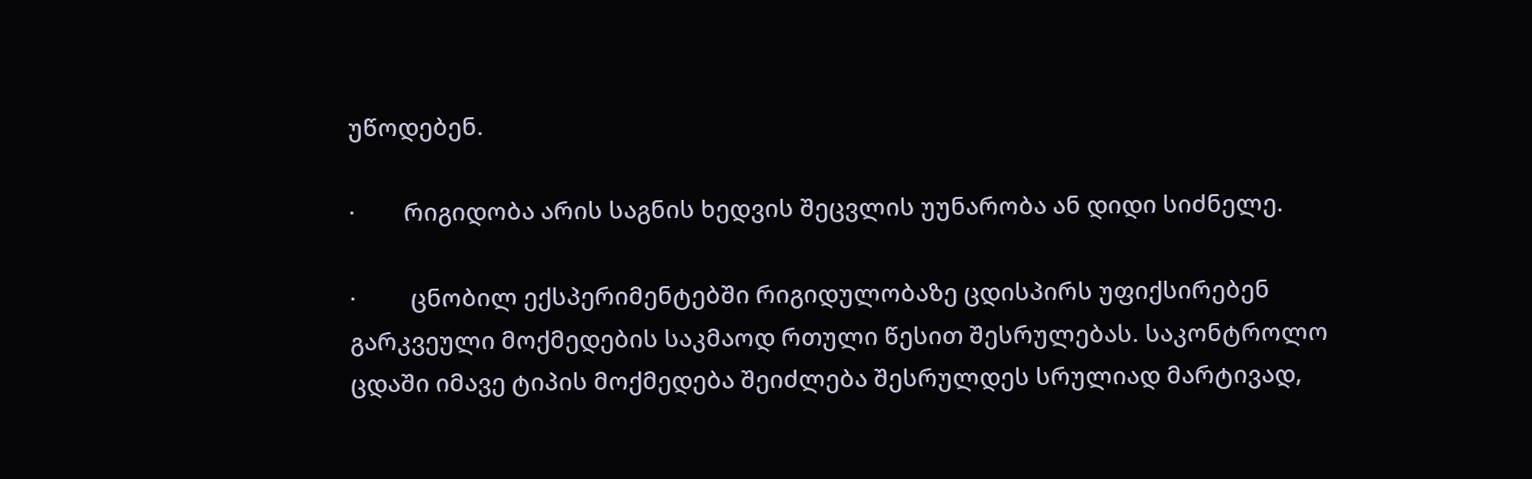უწოდებენ.

·        რიგიდობა არის საგნის ხედვის შეცვლის უუნარობა ან დიდი სიძნელე.

·         ცნობილ ექსპერიმენტებში რიგიდულობაზე ცდისპირს უფიქსირებენ გარკვეული მოქმედების საკმაოდ რთული წესით შესრულებას. საკონტროლო ცდაში იმავე ტიპის მოქმედება შეიძლება შესრულდეს სრულიად მარტივად,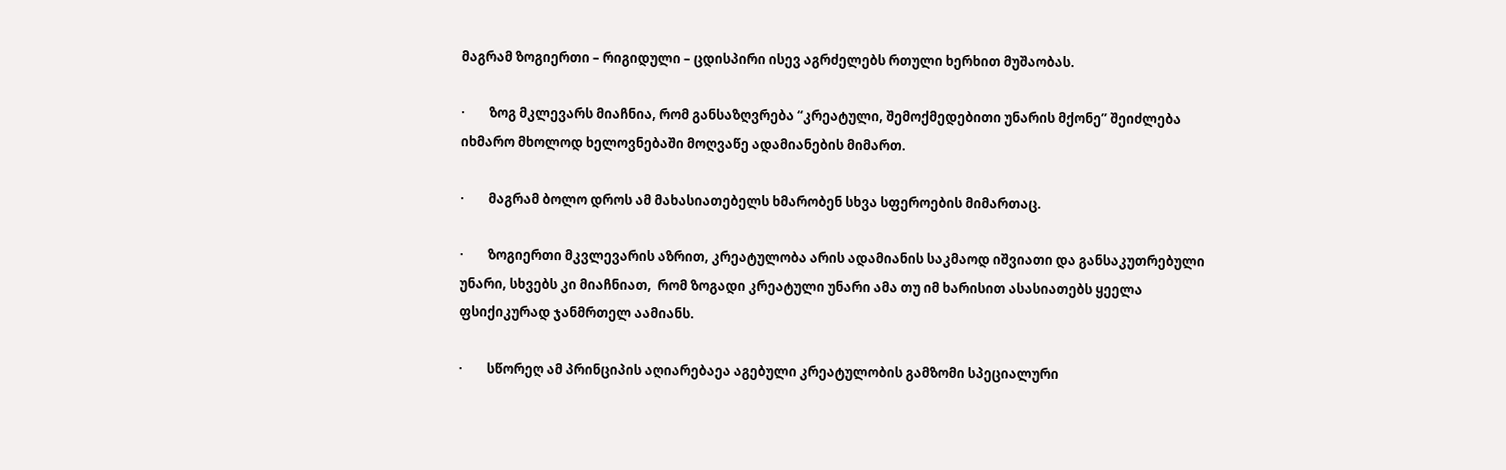მაგრამ ზოგიერთი – რიგიდული – ცდისპირი ისევ აგრძელებს რთული ხერხით მუშაობას.

·        ზოგ მკლევარს მიაჩნია, რომ განსაზღვრება “კრეატული, შემოქმედებითი უნარის მქონე” შეიძლება იხმარო მხოლოდ ხელოვნებაში მოღვაწე ადამიანების მიმართ.

·        მაგრამ ბოლო დროს ამ მახასიათებელს ხმარობენ სხვა სფეროების მიმართაც.

·        ზოგიერთი მკვლევარის აზრით, კრეატულობა არის ადამიანის საკმაოდ იშვიათი და განსაკუთრებული უნარი, სხვებს კი მიაჩნიათ,  რომ ზოგადი კრეატული უნარი ამა თუ იმ ხარისით ასასიათებს ყეელა ფსიქიკურად ჯანმრთელ აამიანს.

·        სწორეღ ამ პრინციპის აღიარებაეა აგებული კრეატულობის გამზომი სპეციალური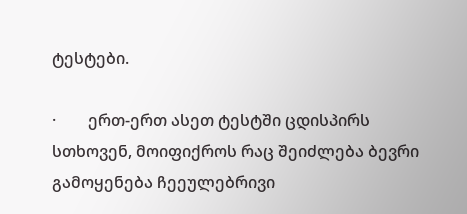ტესტები.

·        ერთ-ერთ ასეთ ტესტში ცდისპირს სთხოვენ, მოიფიქროს რაც შეიძლება ბევრი გამოყენება ჩეეულებრივი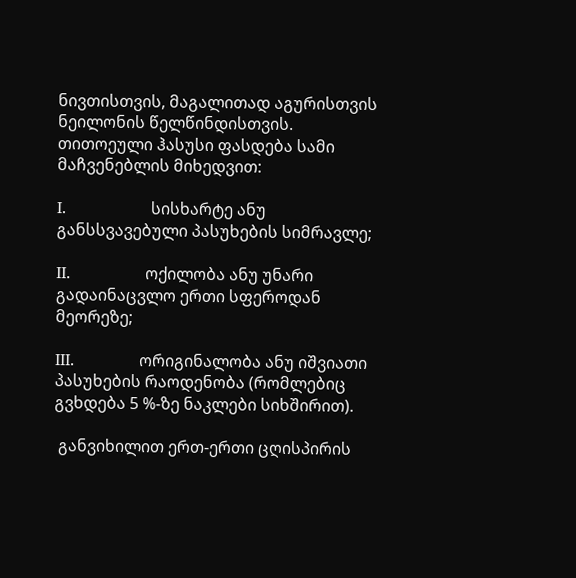ნივთისთვის, მაგალითად აგურისთვის ნეილონის წელწინდისთვის. თითოეული ჰასუსი ფასდება სამი მაჩვენებლის მიხედვით:

I.                 სისხარტე ანუ განსსვავებული პასუხების სიმრავლე;

II.               ოქილობა ანუ უნარი გადაინაცვლო ერთი სფეროდან მეორეზე;

III.             ორიგინალობა ანუ იშვიათი პასუხების რაოდენობა (რომლებიც გვხდება 5 %-ზე ნაკლები სიხშირით).

 განვიხილით ერთ-ერთი ცღისპირის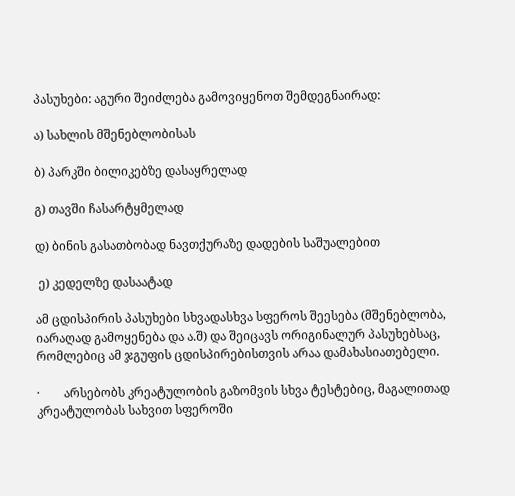პასუხები: აგური შეიძლება გამოვიყენოთ შემდეგნაირად:

ა) სახლის მშენებლობისას

ბ) პარკში ბილიკებზე დასაყრელად

გ) თავში ჩასარტყმელად

დ) ბინის გასათბობად ნავთქურაზე დადების საშუალებით

 ე) კედელზე დასაატად

ამ ცდისპირის პასუხები სხვადასხვა სფეროს შეესება (მშენებლობა, იარაღად გამოყენება და ა.შ) და შეიცავს ორიგინალურ პასუხებსაც, რომლებიც ამ ჯგუფის ცდისპირებისთვის არაა დამახასიათებელი.

·        არსებობს კრეატულობის გაზომვის სხვა ტესტებიც, მაგალითად კრეატულობას სახვით სფეროში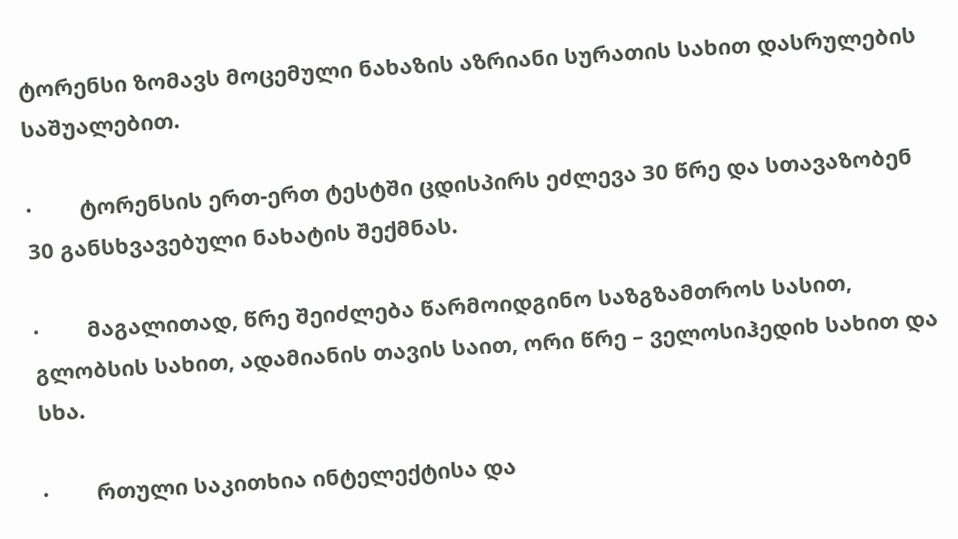ტორენსი ზომავს მოცემული ნახაზის აზრიანი სურათის სახით დასრულების საშუალებით.

·        ტორენსის ერთ-ერთ ტესტში ცდისპირს ეძლევა 30 წრე და სთავაზობენ 30 განსხვავებული ნახატის შექმნას.

·        მაგალითად, წრე შეიძლება წარმოიდგინო საზგზამთროს სასით, გლობსის სახით, ადამიანის თავის საით, ორი წრე – ველოსიჰედიხ სახით და სხა.

·        რთული საკითხია ინტელექტისა და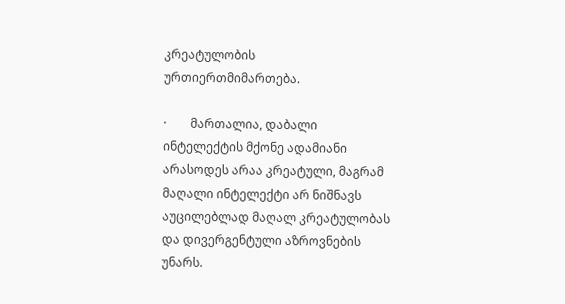კრეატულობის ურთიერთმიმართება.

·        მართალია, დაბალი ინტელექტის მქონე ადამიანი არასოდეს არაა კრეატული, მაგრამ მაღალი ინტელექტი არ ნიშნავს აუცილებლად მაღალ კრეატულობას და დივერგენტული აზროვნების უნარს.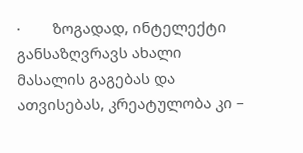·        ზოგადად, ინტელექტი განსაზღვრავს ახალი მასალის გაგებას და ათვისებას, კრეატულობა კი –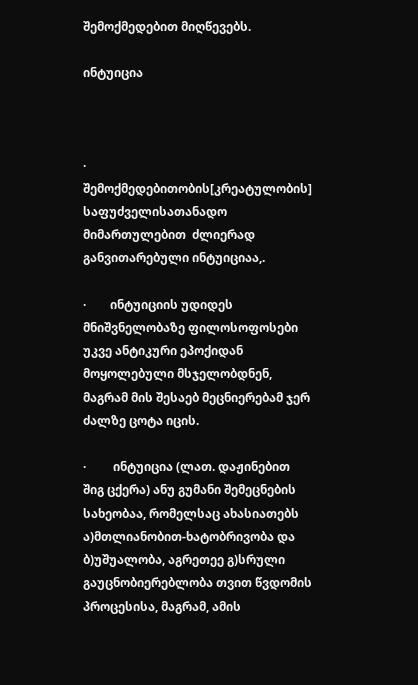შემოქმედებით მიღწევებს.

ინტუიცია



·        შემოქმედებითობის[კრეატულობის] საფუძველისათანადო მიმართულებით  ძლიერად განვითარებული ინტუიციაა,.

·        ინტუიციის უდიდეს მნიშვნელობაზე ფილოსოფოსები უკვე ანტიკური ეპოქიდან მოყოლებული მსჯელობდნენ, მაგრამ მის შესაებ მეცნიერებამ ჯერ ძალზე ცოტა იცის.

·         ინტუიცია (ლათ. დაჟინებით შიგ ცქერა) ანუ გუმანი შემეცნების სახეობაა, რომელსაც ახასიათებს ა)მთლიანობით-ხატობრივობა და ბ)უშუალობა, აგრეთეე გ)სრული გაუცნობიერებლობა თვით წვდომის პროცესისა, მაგრამ, ამის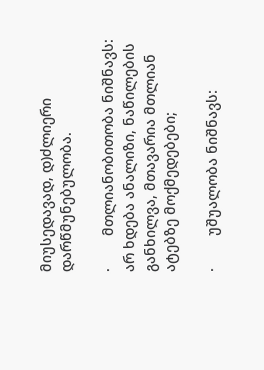მიუსედავად, დ)ძლიერი დარწმუნებულობა.

·        მთლიანობითობა ნიშნავს: არ ხდება ანალიზი, ნაწილების განხილვა, მთავარია მთლიან ატებზე მოქმედებები;

·        უშუალობა ნიშნავს: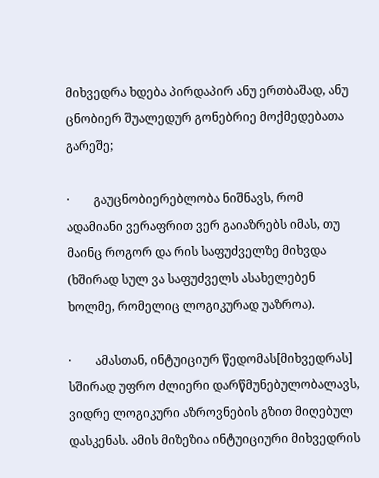მიხვედრა ხდება პირდაპირ ანუ ერთბაშად, ანუ ცნობიერ შუალედურ გონებრიე მოქმედებათა გარეშე;

·        გაუცნობიერებლობა ნიშნავს, რომ ადამიანი ვერაფრით ვერ გაიაზრებს იმას, თუ მაინც როგორ და რის საფუძველზე მიხვდა (ხშირად სულ ვა საფუძველს ასახელებენ ხოლმე, რომელიც ლოგიკურად უაზროა).

·        ამასთან, ინტუიციურ წედომას[მიხვედრას] სშირად უფრო ძლიერი დარწმუნებულობალავს, ვიდრე ლოგიკური აზროვნების გზით მიღებულ დასკენას. ამის მიზეზია ინტუიციური მიხვედრის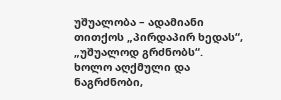უშუალობა – ადამიანი თითქოს „პირდაპირ ხედას“, „უშუალოდ გრძნობს“. ხოლო აღქმული და ნაგრძნობი,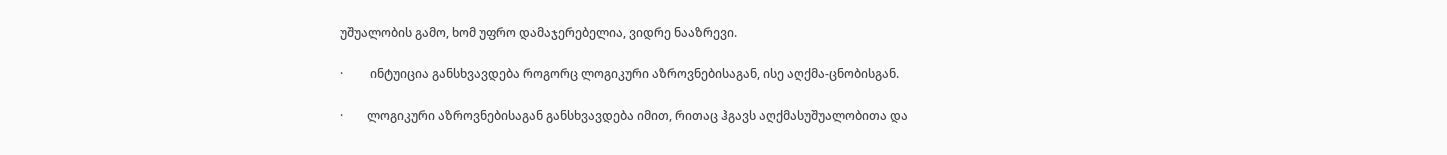უშუალობის გამო, ხომ უფრო დამაჯერებელია, ვიდრე ნააზრევი.

·         ინტუიცია განსხვავდება როგორც ლოგიკური აზროვნებისაგან, ისე აღქმა-ცნობისგან.

·        ლოგიკური აზროვნებისაგან განსხვავდება იმით, რითაც ჰგავს აღქმასუშუალობითა და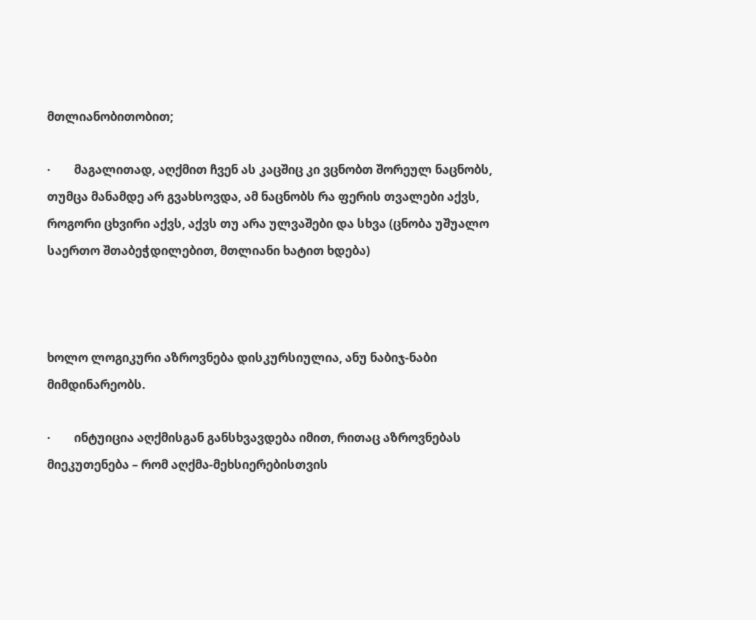მთლიანობითობით;

·        მაგალითად, აღქმით ჩვენ ას კაცშიც კი ვცნობთ შორეულ ნაცნობს, თუმცა მანამდე არ გვახსოვდა, ამ ნაცნობს რა ფერის თვალები აქვს, როგორი ცხვირი აქვს, აქვს თუ არა ულვაშები და სხვა (ცნობა უშუალო საერთო შთაბეჭდილებით, მთლიანი ხატით ხდება)



ხოლო ლოგიკური აზროვნება დისკურსიულია, ანუ ნაბიჯ-ნაბი მიმდინარეობს.

·        ინტუიცია აღქმისგან განსხვავდება იმით, რითაც აზროვნებას მიეკუთენება – რომ აღქმა-მეხსიერებისთვის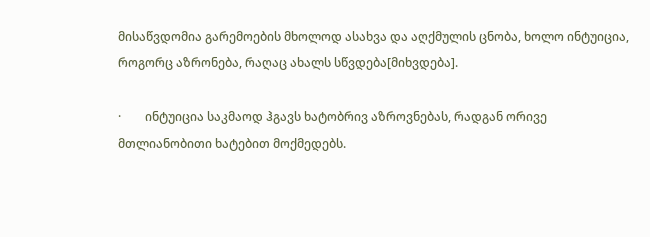მისაწვდომია გარემოების მხოლოდ ასახვა და აღქმულის ცნობა, ხოლო ინტუიცია, როგორც აზრონება, რაღაც ახალს სწვდება[მიხვდება].

·        ინტუიცია საკმაოდ ჰგავს ხატობრივ აზროვნებას, რადგან ორივე მთლიანობითი ხატებით მოქმედებს.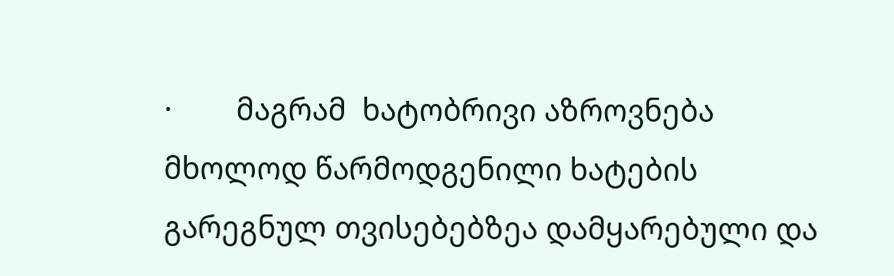·        მაგრამ  ხატობრივი აზროვნება მხოლოდ წარმოდგენილი ხატების გარეგნულ თვისებებზეა დამყარებული და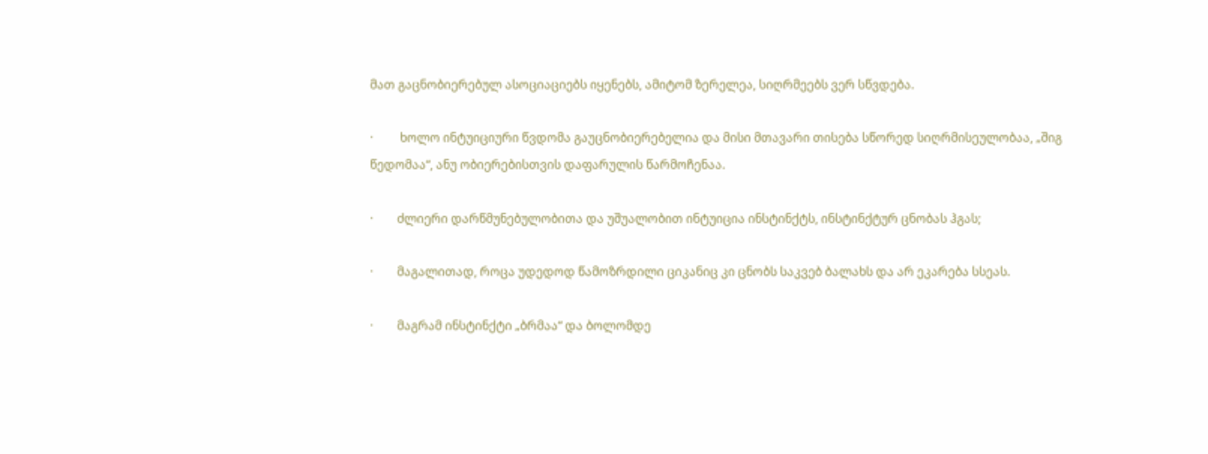მათ გაცნობიერებულ ასოციაციებს იყენებს, ამიტომ ზერელეა, სიღრმეებს ვერ სწვდება.

·         ხოლო ინტუიციური წვდომა გაუცნობიერებელია და მისი მთავარი თისება სწორედ სიღრმისეულობაა, „შიგ წედომაა“, ანუ ობიერებისთვის დაფარულის წარმოჩენაა.

·        ძლიერი დარწმუნებულობითა და უშუალობით ინტუიცია ინსტინქტს, ინსტინქტურ ცნობას ჰგას;

·        მაგალითად, როცა უდედოდ წამოზრდილი ციკანიც კი ცნობს საკვებ ბალახს და არ ეკარება სსეას.

·        მაგრამ ინსტინქტი „ბრმაა“ და ბოლომდე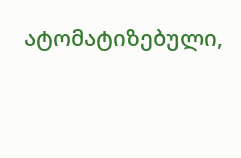ატომატიზებული,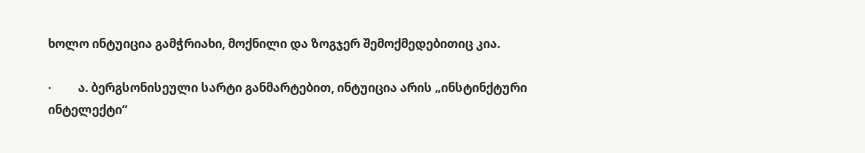ხოლო ინტუიცია გამჭრიახი, მოქნილი და ზოგჯერ შემოქმედებითიც კია.

·         ა. ბერგსონისეული სარტი განმარტებით, ინტუიცია არის „ინსტინქტური ინტელექტი“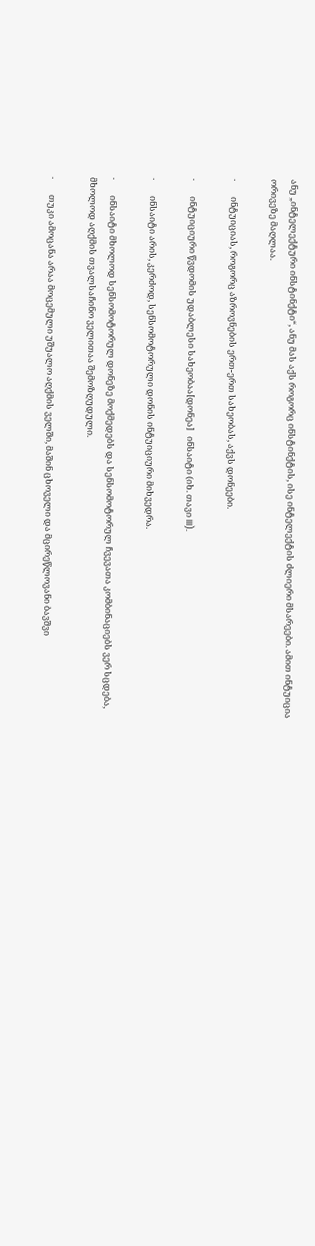ანუ „ინტელექტური ინსტინქტი“, ანუ მას აქს როგორც ინსტინქტის, ისე ინტელექტის ძლიერი მსარეები. ამით ინტუიცია ორივეზე მაღლაა.

·        ინტუიციას, როგორც აზროვნების ერთ-ერთ სახეობას, აქვს დონეები.

·        ინტუიციური წვდომის უდაბლესი სახეობაა[დონეა]   ინსაიტი (იხ. თავი III).

·        ინსაიტი არის, კერძოდ, სენსომოტორული დონის ინტუიციური მიხვედრა.

·        ინსაიტი მხოლოდ სენსომოტორულ დონეზე მოქმედებს და სენსომოტორულ ჩვევათა კომბინაციებს ვერ სცდება, მხოლოდ აღქმის თვალსაჩინო ველითაა შემოზღუდული.

·        თუკი ამოცანა არაა მოცემული უშუალო აღქმის ველში, მაშინ ცხოველი და მცირეწლოვანი ბავშვი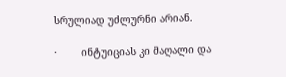სრულიად უძლურნი არიან.

·        ინტუიციას კი მაღალი და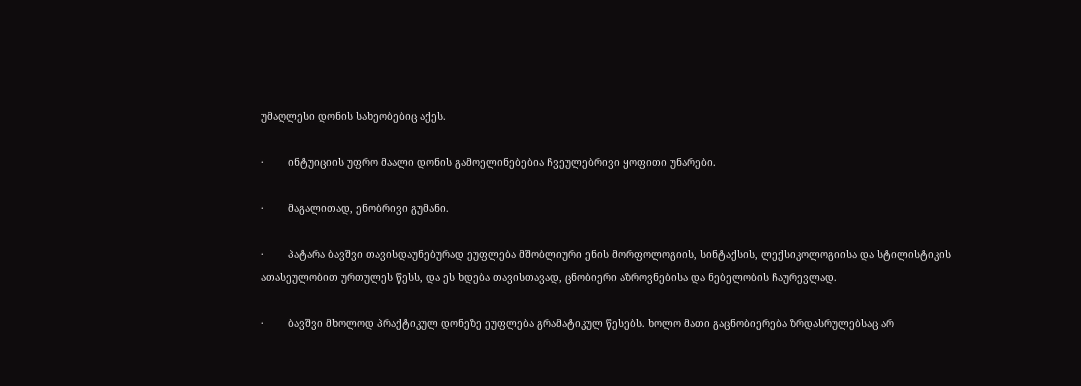უმაღლესი დონის სახეობებიც აქეს.

·        ინტუიციის უფრო მაალი დონის გამოელინებებია ჩვეულებრივი ყოფითი უნარები.

·        მაგალითად, ენობრივი გუმანი.

·        პატარა ბავშვი თავისდაუნებურად ეუფლება მშობლიური ენის მორფოლოგიის, სინტაქსის, ლექსიკოლოგიისა და სტილისტიკის ათასეულობით ურთულეს წესს, და ეს ხდება თავისთავად, ცნობიერი აზროვნებისა და ნებელობის ჩაურევლად.

·        ბავშვი მხოლოდ პრაქტიკულ დონეზე ეუფლება გრამატიკულ წესებს. ხოლო მათი გაცნობიერება ზრდასრულებსაც არ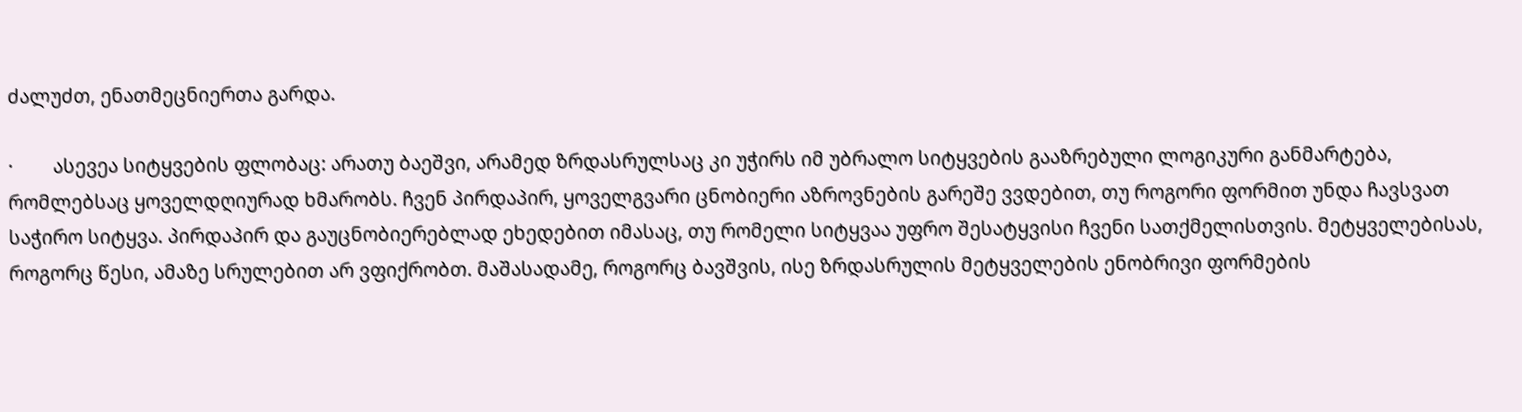ძალუძთ, ენათმეცნიერთა გარდა.

·        ასევეა სიტყვების ფლობაც: არათუ ბაეშვი, არამედ ზრდასრულსაც კი უჭირს იმ უბრალო სიტყვების გააზრებული ლოგიკური განმარტება, რომლებსაც ყოველდღიურად ხმარობს. ჩვენ პირდაპირ, ყოველგვარი ცნობიერი აზროვნების გარეშე ვვდებით, თუ როგორი ფორმით უნდა ჩავსვათ საჭირო სიტყვა. პირდაპირ და გაუცნობიერებლად ეხედებით იმასაც, თუ რომელი სიტყვაა უფრო შესატყვისი ჩვენი სათქმელისთვის. მეტყველებისას, როგორც წესი, ამაზე სრულებით არ ვფიქრობთ. მაშასადამე, როგორც ბავშვის, ისე ზრდასრულის მეტყველების ენობრივი ფორმების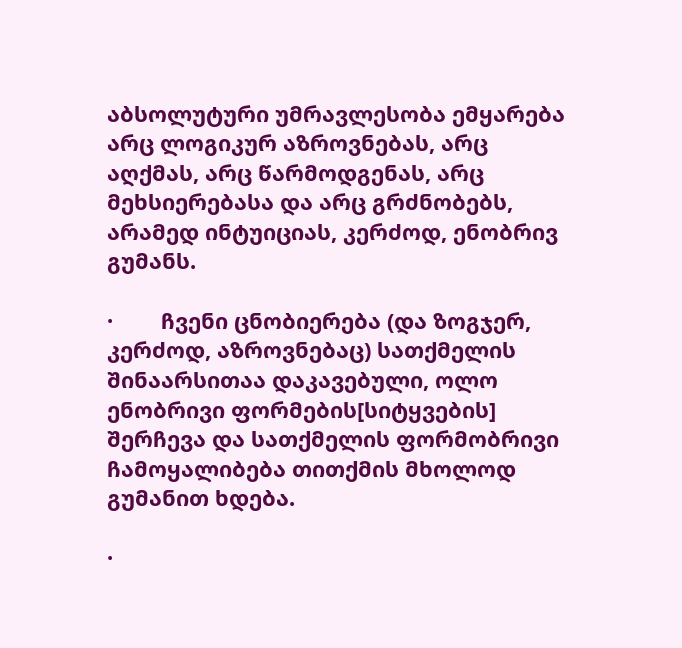აბსოლუტური უმრავლესობა ემყარება არც ლოგიკურ აზროვნებას, არც აღქმას, არც წარმოდგენას, არც მეხსიერებასა და არც გრძნობებს, არამედ ინტუიციას, კერძოდ, ენობრივ გუმანს.

·        ჩვენი ცნობიერება (და ზოგჯერ, კერძოდ, აზროვნებაც) სათქმელის შინაარსითაა დაკავებული, ოლო ენობრივი ფორმების[სიტყვების] შერჩევა და სათქმელის ფორმობრივი ჩამოყალიბება თითქმის მხოლოდ გუმანით ხდება.

·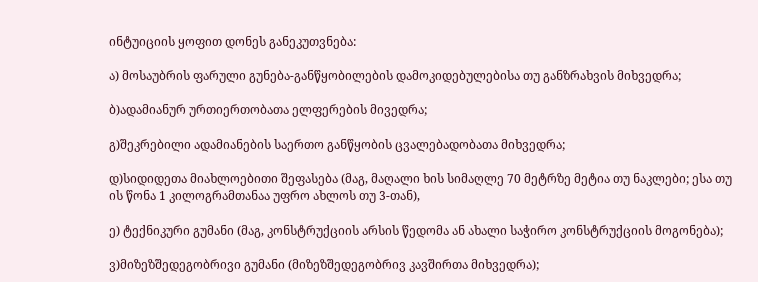ინტუიციის ყოფით დონეს განეკუთვნება:

ა) მოსაუბრის ფარული გუნება-განწყობილების დამოკიდებულებისა თუ განზრახვის მიხვედრა;

ბ)ადამიანურ ურთიერთობათა ელფერების მივედრა;

გ)შეკრებილი ადამიანების საერთო განწყობის ცვალებადობათა მიხვედრა;

დ)სიდიდეთა მიახლოებითი შეფასება (მაგ, მაღალი ხის სიმაღლე 70 მეტრზე მეტია თუ ნაკლები; ესა თუ ის წონა 1 კილოგრამთანაა უფრო ახლოს თუ 3-თან),

ე) ტექნიკური გუმანი (მაგ, კონსტრუქციის არსის წედომა ან ახალი საჭირო კონსტრუქციის მოგონება);

ვ)მიზეზშედეგობრივი გუმანი (მიზეზშედეგობრივ კავშირთა მიხვედრა);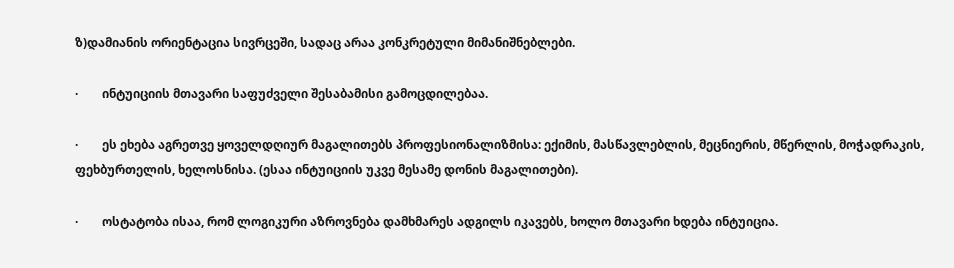ზ)დამიანის ორიენტაცია სივრცეში, სადაც არაა კონკრეტული მიმანიშნებლები.

·        ინტუიციის მთავარი საფუძველი შესაბამისი გამოცდილებაა.

·        ეს ეხება აგრეთვე ყოველდღიურ მაგალითებს პროფესიონალიზმისა: ექიმის, მასწავლებლის, მეცნიერის, მწერლის, მოჭადრაკის, ფეხბურთელის, ხელოსნისა. (ესაა ინტუიციის უკვე მესამე დონის მაგალითები).

·        ოსტატობა ისაა, რომ ლოგიკური აზროვნება დამხმარეს ადგილს იკავებს, ხოლო მთავარი ხდება ინტუიცია.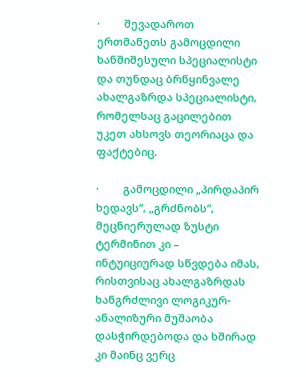·        შევადაროთ ერთმანეთს გამოცდილი ხანშიშესული სპეციალისტი და თუნდაც ბრწყინვალე ახალგაზრდა სპეციალისტი, რომელსაც გაცილებით უკეთ ახსოვს თეორიაცა და ფაქტებიც.

·        გამოცდილი „პირდაპირ ხედავს“, „გრძნობს“, მეცნიერულად ზუსტი ტერმინით კი – ინტუიციურად სწვდება იმას, რისთვისაც ახალგაზრდას ხანგრძლივი ლოგიკურ-ანალიზური მუშაობა დასჭირდებოდა და ხშირად კი მაინც ვერც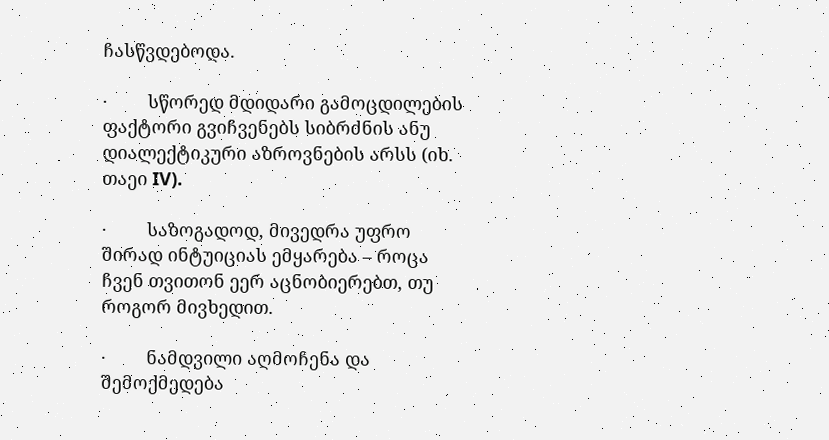ჩასწვდებოდა.

·        სწორედ მდიდარი გამოცდილების  ფაქტორი გვიჩვენებს სიბრძნის ანუ დიალექტიკური აზროვნების არსს (იხ. თაეი IV).

·        საზოგადოდ, მივედრა უფრო შირად ინტუიციას ემყარება – როცა ჩვენ თვითონ ეერ აცნობიერებთ, თუ როგორ მივხედით.

·        ნამდვილი აღმოჩენა და შემოქმედება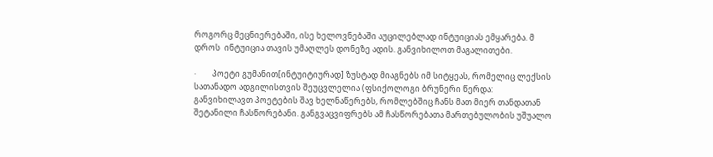როგორც მეცნიერებაში, ისე ხელოვნებაში აუცილებლად ინტუიციას ემყარება. მ დროს  ინტუიცია თავის უმაღლეს დონეზე ადის. განვიხილოთ მაგალითები.

·        პოეტი გუმანით[ინტუიტიურად] ზუსტად მიაგნებს იმ სიტყეას, რომელიც ლექსის სათანადო ადგილისთვის შეუცვლელია (ფსიქოლოგი ბრუნერი წერდა: განვიხილავთ პოეტების შავ ხელნაწერებს, რომლებშიც ჩანს მათ მიერ თანდათან შეტანილი ჩასწორებანი. განგვაცვიფრებს ამ ჩასწორებათა მართებულობის უშუალო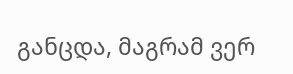განცდა, მაგრამ ვერ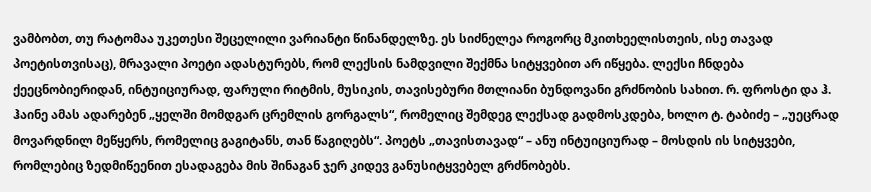ვამბობთ, თუ რატომაა უკეთესი შეცელილი ვარიანტი წინანდელზე. ეს სიძნელეა როგორც მკითხეელისთეის, ისე თავად პოეტისთვისაც), მრავალი პოეტი ადასტურებს, რომ ლექსის ნამდვილი შექმნა სიტყვებით არ იწყება. ლექსი ჩნდება ქეეცნობიერიდან, ინტუიციურად, ფარული რიტმის, მუსიკის, თავისებური მთლიანი ბუნდოვანი გრძნობის სახით. რ. ფროსტი და ჰ. ჰაინე ამას ადარებენ „ყელში მომდგარ ცრემლის გორგალს“, რომელიც შემდეგ ლექსად გადმოსკდება, ხოლო ტ. ტაბიძე – „უეცრად მოვარდნილ მეწყერს, რომელიც გაგიტანს, თან წაგიღებს“. პოეტს „თავისთავად“ – ანუ ინტუიციურად – მოსდის ის სიტყვები, რომლებიც ზედმიწეენით ესადაგება მის შინაგან ჯერ კიდევ განუსიტყვებელ გრძნობებს.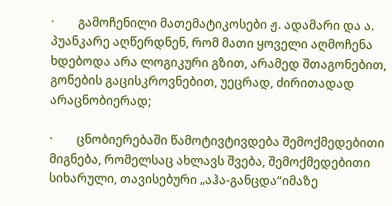·        გამოჩენილი მათემატიკოსები ჟ. ადამარი და ა. პუანკარე აღწერდნენ, რომ მათი ყოველი აღმოჩენა ხდებოდა არა ლოგიკური გზით, არამედ შთაგონებით, გონების გაცისკროვნებით, უეცრად, ძირითადად არაცნობიერად;

·        ცნობიერებაში წამოტივტივდება შემოქმედებითი მიგნება, რომელსაც ახლავს შვება, შემოქმედებითი სიხარული, თავისებური „აჰა-განცდა“იმაზე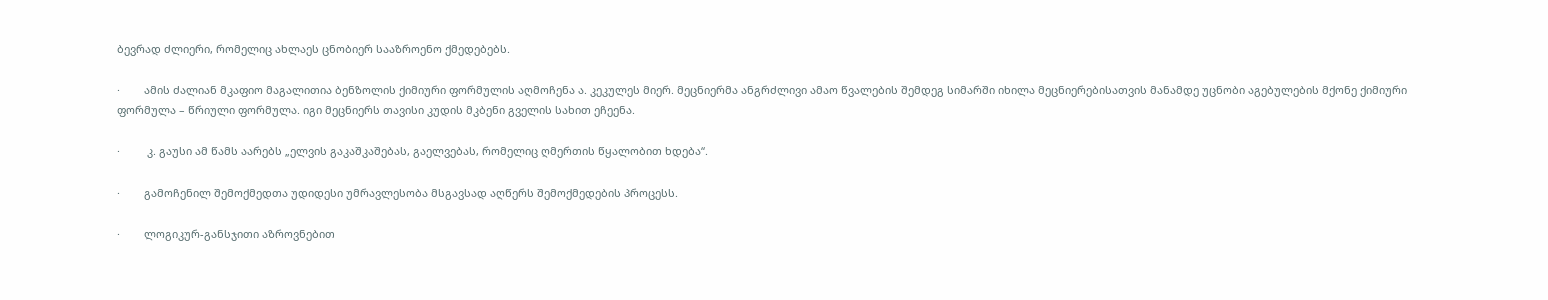ბევრად ძლიერი, რომელიც ახლაეს ცნობიერ სააზროენო ქმედებებს.

·        ამის ძალიან მკაფიო მაგალითია ბენზოლის ქიმიური ფორმულის აღმოჩენა ა. კეკულეს მიერ. მეცნიერმა ანგრძლივი ამაო წვალების შემდეგ სიმარში იხილა მეცნიერებისათვის მანამდე უცნობი აგებულების მქონე ქიმიური ფორმულა – წრიული ფორმულა. იგი მეცნიერს თავისი კუდის მკბენი გველის სახით ეჩეენა.

·         კ. გაუსი ამ წამს აარებს „ელვის გაკაშკაშებას, გაელვებას, რომელიც ღმერთის წყალობით ხდება“.

·        გამოჩენილ შემოქმედთა უდიდესი უმრავლესობა მსგავსად აღწერს შემოქმედების პროცესს.

·        ლოგიკურ-განსჯითი აზროვნებით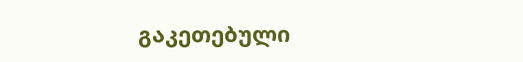გაკეთებული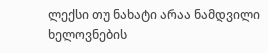ლექსი თუ ნახატი არაა ნამდვილი ხელოვნების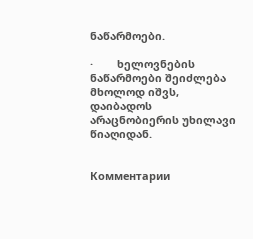ნაწარმოები.

·        ხელოვნების ნაწარმოები შეიძლება მხოლოდ იშვს, დაიბადოს არაცნობიერის უხილავი წიაღიდან.


Комментарии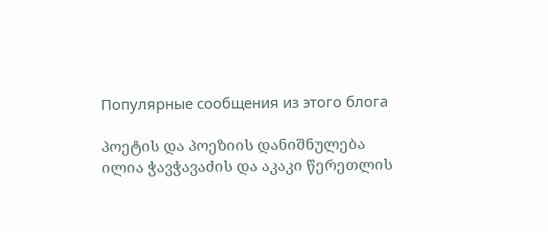Популярные сообщения из этого блога

პოეტის და პოეზიის დანიშნულება ილია ჭავჭავაძის და აკაკი წერეთლის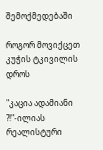შემოქმედებაში

როგორ მოვიქცეთ კუჭის ტკივილის დროს

"კაცია ადამიანი ?!"-ილიას რეალისტური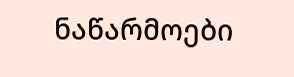ნაწარმოები